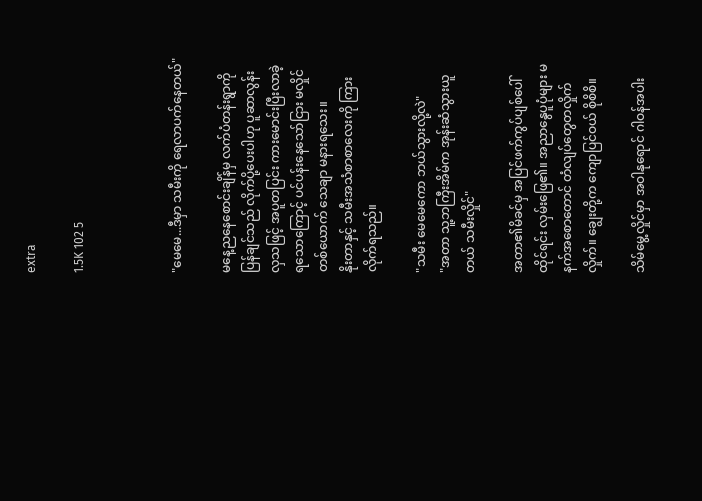extra

1.5K 102 5



"မေမေ...ဒီမှာ သမီးကို ရေလာပက်နေတယ်"

မနေ့ညနေစောင်းချိန်မှ လက်ပံတန်းရွာကို ပြန်ချင်သည် လိုက်ပို့ပေးပါဟု ပူဆာလွန်းလှသဖြင့် အပူတပြင်း ကားမောင်းပြီးလာခဲ့ရသောကြောင့် ပင်ပန်းနေသော်ငြား မလှိုင်တစ်ယောက် သေချာ မနားရသေး။
နိုးတာနှင့် သမီးအသံစာစာလေးကို ကြားလိုက်ရသည်။

"သမီး မေမေကော ဘယ်သွားလို့လဲ"
"အတာ သူ့ဘကြီးအိမ်က အုန်းဆံသွားယူတယ် သမီးလှိုင်"

အတာ၏မိခင်မှ အပြင်ဖက်ကွပ်ပျစ်ပေါ် ထိုင်ရင်း လှမ်းဖြေ၏။ အညာနွေပူပုံများ မနက်အစောတောင် တံလျပ်တွေတလှိုက်လှိုက်။ ချွေးတို့က ကျောပြင်ဝယ် စိုစိစိ။

သိမ်မွေ့လှိုင်မှာ အဝါနုရောင် ဂါဝန်အပါး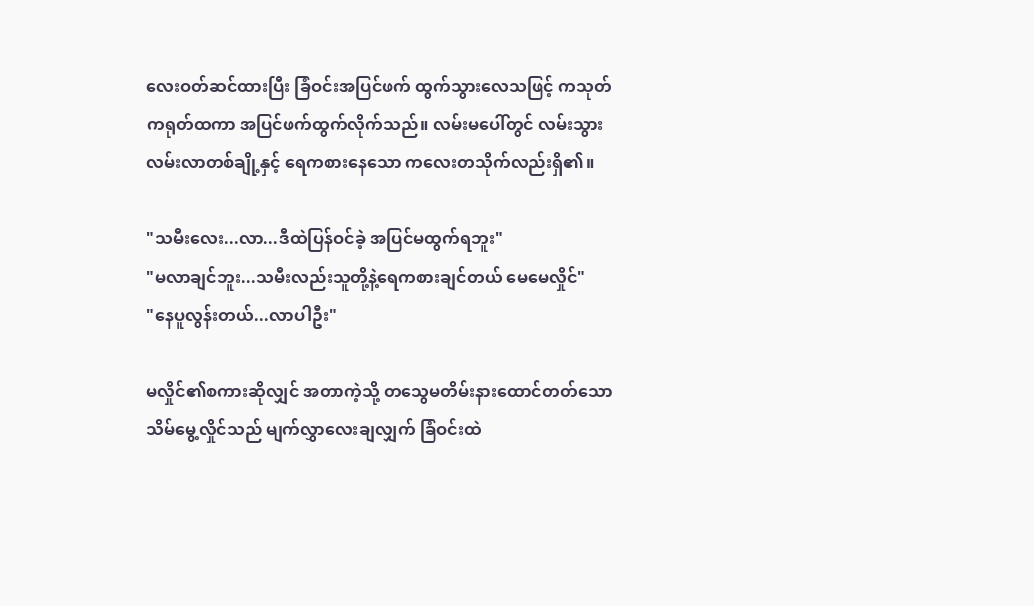လေးဝတ်ဆင်ထားပြီး ခြံဝင်းအပြင်ဖက် ထွက်သွားလေသဖြင့် ကသုတ်ကရုတ်ထကာ အပြင်ဖက်ထွက်လိုက်သည်။ လမ်းမပေါ်တွင် လမ်းသွားလမ်းလာတစ်ချို့နှင့် ရေကစားနေသော ကလေးတသိုက်လည်းရှိ၏။

"သမီးလေး...လာ...ဒီထဲပြန်ဝင်ခဲ့ အပြင်မထွက်ရဘူး"
"မလာချင်ဘူး...သမီးလည်းသူတို့နဲ့ရေကစားချင်တယ် မေမေလှိုင်"
"နေပူလွန်းတယ်...လာပါဦး"

မလှိုင်၏စကားဆိုလျှင် အတာကဲ့သို့ တသွေမတိမ်းနားထောင်တတ်သော သိမ်မွေ့လှိုင်သည် မျက်လွှာလေးချလျှက် ခြံဝင်းထဲ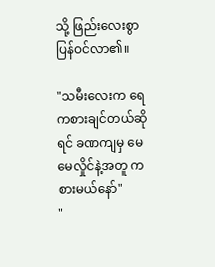သို့ ဖြည်းလေးစွာ ပြန်ဝင်လာ၏။

"သမီးလေးက ရေကစားချင်တယ်ဆိုရင် ခဏကျမှ မေမေလှိုင်နဲ့အတူ ကစားမယ်နော်"
"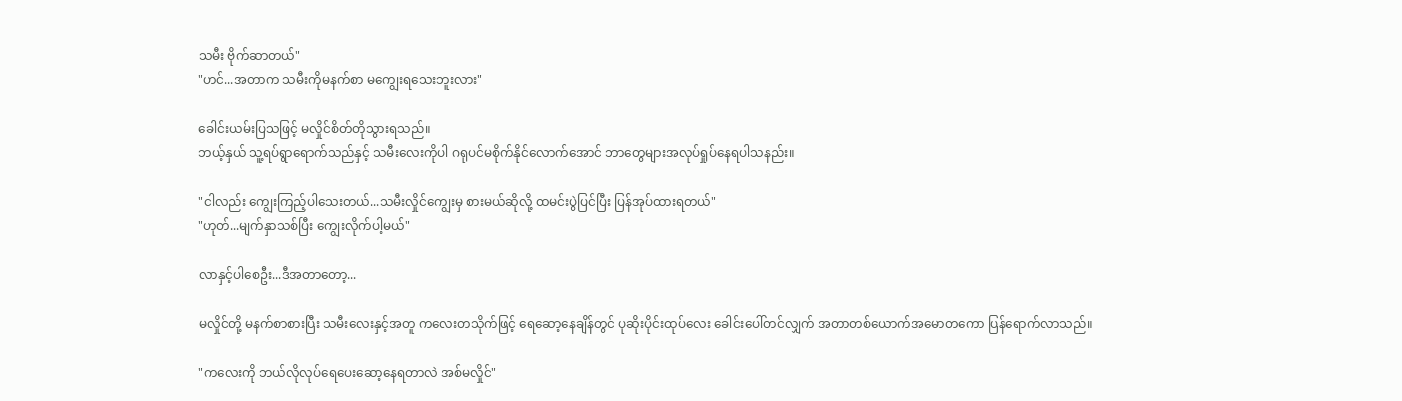သမီး ဗိုက်ဆာတယ်"
"ဟင်...အတာက သမီးကိုမနက်စာ မကျွေးရသေးဘူးလား"

ခေါင်းယမ်းပြသဖြင့် မလှိုင်စိတ်တိုသွားရသည်။
ဘယ့်နှယ် သူ့ရပ်ရွာရောက်သည်နှင့် သမီးလေးကိုပါ ဂရုပင်မစိုက်နိုင်လောက်အောင် ဘာတွေများအလုပ်ရှုပ်နေရပါသနည်း။

"ငါလည်း ကျွေးကြည့်ပါသေးတယ်...သမီးလှိုင်ကျွေးမှ စားမယ်ဆိုလို့ ထမင်းပွဲပြင်ပြီး ပြန်အုပ်ထားရတယ်"
"ဟုတ်...မျက်နှာသစ်ပြီး ကျွေးလိုက်ပါ့မယ်"

လာနှင့်ပါစေဦး...ဒီအတာတော့...

မလှိုင်တို့ မနက်စာစားပြီး သမီးလေးနှင့်အတူ ကလေးတသိုက်ဖြင့် ရေဆော့နေချိန်တွင် ပုဆိုးပိုင်းထုပ်လေး ခေါင်းပေါ်တင်လျှက် အတာတစ်ယောက်အမောတကော ပြန်ရောက်လာသည်။

"ကလေးကို ဘယ်လိုလုပ်ရေပေးဆော့နေရတာလဲ အစ်မလှိုင်"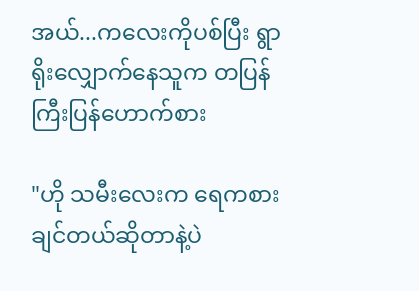အယ်...ကလေးကိုပစ်ပြီး ရွာရိုးလျှောက်နေသူက တပြန်ကြီးပြန်ဟောက်စား

"ဟို သမီးလေးက ရေကစားချင်တယ်ဆိုတာနဲ့ပဲ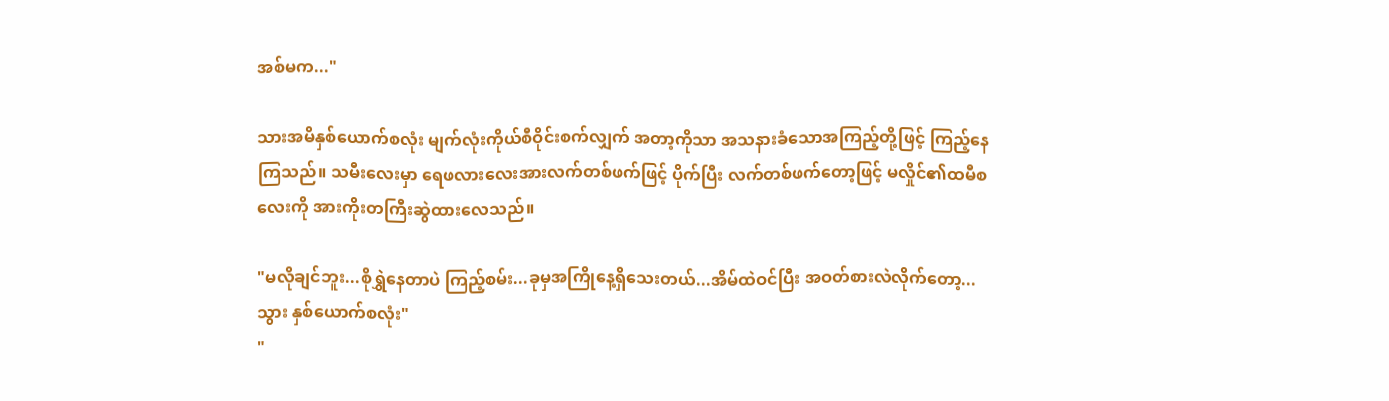အစ်မက..."

သားအမိနှစ်ယောက်စလုံး မျက်လုံးကိုယ်စီဝိုင်းစက်လျှက် အတာ့ကိုသာ အသနားခံသောအကြည့်တို့ဖြင့် ကြည့်နေကြသည်။ သမီးလေးမှာ ရေဖလားလေးအားလက်တစ်ဖက်ဖြင့် ပိုက်ပြီး လက်တစ်ဖက်တော့ဖြင့် မလှိုင်၏ထမီစလေးကို အားကိုးတကြီးဆွဲထားလေသည်။

"မလိုချင်ဘူး...စိုရွှဲနေတာပဲ ကြည့်စမ်း...ခုမှအကြိုနေ့ရှိသေးတယ်...အိမ်ထဲဝင်ပြီး အဝတ်စားလဲလိုက်တော့...သွား နှစ်ယောက်စလုံး"
"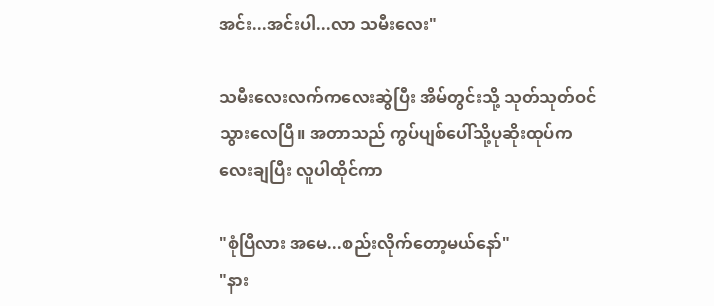အင်း...အင်းပါ...လာ သမီးလေး"

သမီးလေးလက်ကလေးဆွဲပြီး အိမ်တွင်းသို့ သုတ်သုတ်ဝင်သွားလေပြီ။ အတာသည် ကွပ်ပျစ်ပေါ်သို့ပုဆိုးထုပ်ကလေးချပြီး လူပါထိုင်ကာ

"စုံပြီလား အမေ...စည်းလိုက်တော့မယ်နော်"
"နား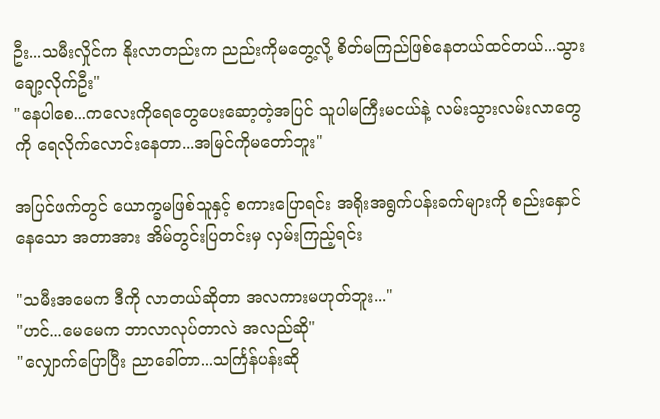ဦး...သမီးလှိုင်က နိုးလာတည်းက ညည်းကိုမတွေ့လို့ စိတ်မကြည်ဖြစ်နေတယ်ထင်တယ်...သွားချော့လိုက်ဦး"
"နေပါစေ...ကလေးကိုရေတွေပေးဆော့တဲ့အပြင် သူပါမကြီးမငယ်နဲ့ လမ်းသွားလမ်းလာတွေကို ရေလိုက်လောင်းနေတာ...အမြင်ကိုမတော်ဘူး"

အပြင်ဖက်တွင် ယောက္ခမဖြစ်သူနှင့် စကားပြောရင်း အရိုးအရွက်ပန်းခက်များကို စည်းနှောင်နေသော အတာအား အိမ်တွင်းပြတင်းမှ လှမ်းကြည့်ရင်း

"သမီးအမေက ဒီကို လာတယ်ဆိုတာ အလကားမဟုတ်ဘူး..."
"ဟင်...မေမေက ဘာလာလုပ်တာလဲ အလည်ဆို"
"လျှောက်ပြောပြီး ညာခေါ်တာ...သင်္ကြန်ပန်းဆို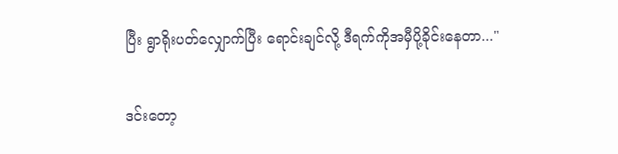ပြီး ရွာရိုးပတ်လျှောက်ပြီး ရောင်းချင်လို့ ဒီရက်ကိုအမှီပို့ခိုင်းနေတာ..."

ဒင်းတော့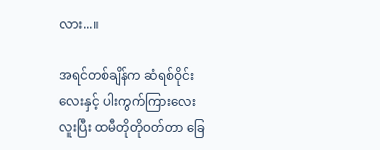လား...။

အရင်တစ်ချိန်က ဆံရစ်ဝိုင်းလေးနှင့် ပါးကွက်ကြားလေးလူးပြီး ထမီတိုတိုဝတ်တာ ခြေ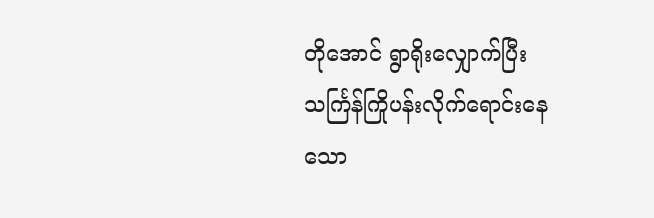တိုအောင် ရွာရိုးလျှောက်ပြီး သင်္ကြန်ကြိုပန်းလိုက်ရောင်းနေသော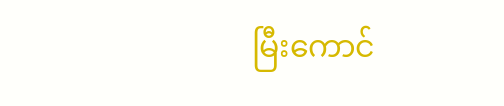မြီးကောင်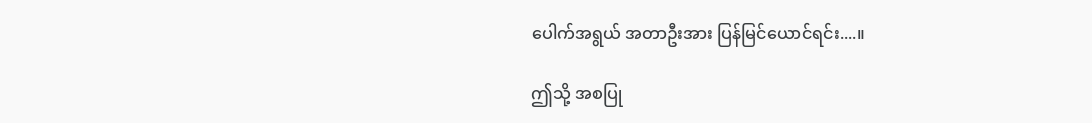ပေါက်အရွယ် အတာဦးအား ပြန်မြင်ယောင်ရင်း....။

ဤသို့ အစပြု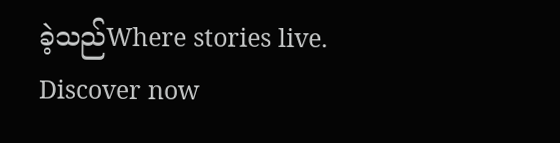ခဲ့သည်Where stories live. Discover now